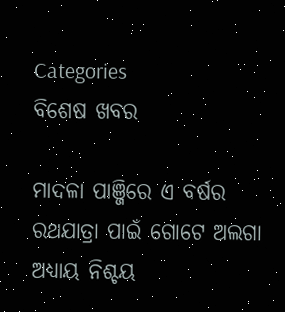Categories
ବିଶେଷ ଖବର

ମାଦଳା ପାଞ୍ଜିରେ ଏ ବର୍ଷର ରଥଯାତ୍ରା ପାଇଁ ଗୋଟେ ଅଲଗା ଅଧ୍ୟାୟ ନିଶ୍ଚୟ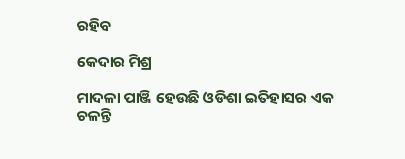ରହିବ

କେଦାର ମିଶ୍ର

ମାଦଳା ପାଞ୍ଜି ହେଉଛି ଓଡିଶା ଇତିହାସର ଏକ ଚଳନ୍ତି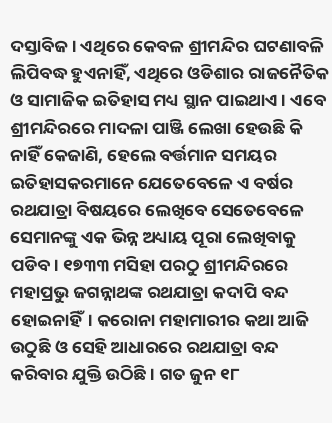ଦସ୍ତାବିଜ। ଏଥିରେ କେବଳ ଶ୍ରୀମନ୍ଦିର ଘଟଣାବଳି ଲିପିବଦ୍ଧ ହୁଏନାହିଁ, ଏଥିରେ ଓଡିଶାର ରାଜନୈତିକ ଓ ସାମାଜିକ ଇତିହାସ ମଧ୍ୟ ସ୍ଥାନ ପାଇଥାଏ। ଏବେ ଶ୍ରୀମନ୍ଦିରରେ ମାଦଳା ପାଞ୍ଜି ଲେଖା ହେଉଛି କି ନାହିଁ କେଜାଣି, ହେଲେ ବର୍ତ୍ତମାନ ସମୟର ଇତିହାସକରମାନେ ଯେତେବେଳେ ଏ ବର୍ଷର ରଥଯାତ୍ରା ବିଷୟରେ ଲେଖିବେ ସେତେବେଳେ ସେମାନଙ୍କୁ ଏକ ଭିନ୍ନ ଅଧ୍ୟାୟ ପୂରା ଲେଖିବାକୁ ପଡିବ। ୧୭୩୩ ମସିହା ପରଠୁ ଶ୍ରୀମନ୍ଦିରରେ ମହାପ୍ରଭୁ ଜଗନ୍ନାଥଙ୍କ ରଥଯାତ୍ରା କଦାପି ବନ୍ଦ ହୋଇନାହିଁ। କରୋନା ମହାମାରୀର କଥା ଆଜି ଉଠୁଛି ଓ ସେହି ଆଧାରରେ ରଥଯାତ୍ରା ବନ୍ଦ କରିବାର ଯୁକ୍ତି ଉଠିଛି। ଗତ ଜୁନ ୧୮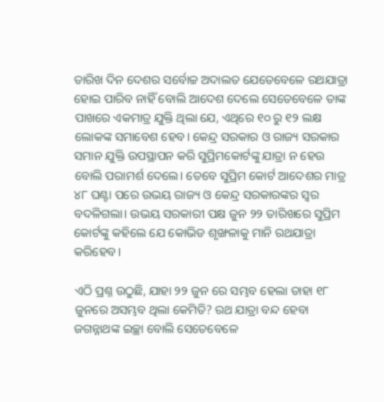ତାରିଖ ଦିନ ଦେଶର ସର୍ବୋଚ୍ଚ ଅଦାଲତ ଯେତେବେଳେ ରଥଯାତ୍ରା ହୋଇ ପାରିବ ନାହିଁ ବୋଲି ଆଦେଶ ଦେଲେ ସେତେବେଳେ ତାଙ୍କ ପାଖରେ ଏକମାତ୍ର ଯୁକ୍ତି ଥିଲା ଯେ, ଏଥିରେ ୧୦ ରୁ ୧୨ ଲକ୍ଷ ଲୋକଙ୍କ ସମାବେଶ ହେବ। କେନ୍ଦ୍ର ସରକାର ଓ ରାଜ୍ୟ ସରକାର ସମାନ ଯୁକ୍ତି ଉପସ୍ଥାପନ କରି ସୁପ୍ରିମକୋର୍ଟଙ୍କୁ ଯାତ୍ରା ନ ହେଉ ବୋଲି ପରାମର୍ଶ ଦେଲେ। ତେବେ ସୁପ୍ରିମ କୋର୍ଟ ଆଦେଶର ମାତ୍ର ୪୮ ଘଣ୍ଟା ପରେ ଉଭୟ ରାଜ୍ୟ ଓ କେନ୍ଦ୍ର ସରକାରଙ୍କର ସ୍ଵର ବଦଳିଗଲା। ଉଭୟ ସରକାରୀ ପକ୍ଷ ଜୁନ ୨୨ ତାରିଖରେ ସୁପ୍ରିମ କୋର୍ଟଙ୍କୁ କହିଲେ ଯେ କୋଭିଡ ଶୃଙ୍ଖଳାକୁ ମାନି ରଥଯାତ୍ରା କରିହେବ।

ଏଠି ପ୍ରଶ୍ନ ଉଠୁଛି, ଯାହା ୨୨ ଜୁନ ରେ ସମ୍ଭବ ହେଲା ତାହା ୧୮ ଜୁନରେ ଅସମ୍ଭବ ଥିଲା କେମିତି? ରଥ ଯାତ୍ରା ବନ୍ଦ ହେବା ଜଗନ୍ନାଥଙ୍କ ଇଚ୍ଛା ବୋଲି ସେତେବେଳେ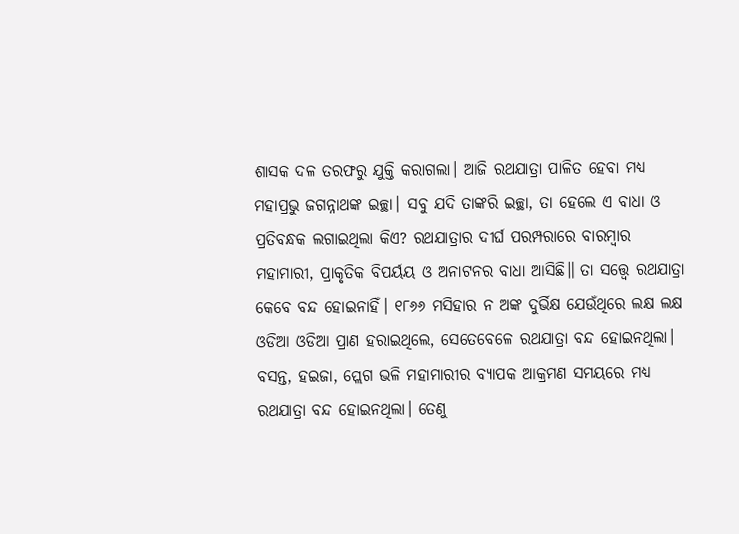ଶାସକ ଦଳ ତରଫରୁ ଯୁକ୍ତି କରାଗଲା। ଆଜି ରଥଯାତ୍ରା ପାଳିତ ହେବା ମଧ୍ୟ ମହାପ୍ରଭୁ ଜଗନ୍ନାଥଙ୍କ ଇଚ୍ଛା। ସବୁ ଯଦି ତାଙ୍କରି ଇଚ୍ଛା, ତା ହେଲେ ଏ ବାଧା ଓ ପ୍ରତିବନ୍ଧକ ଲଗାଇଥିଲା କିଏ? ରଥଯାତ୍ରାର ଦୀର୍ଘ ପରମ୍ପରାରେ ବାରମ୍ବାର ମହାମାରୀ, ପ୍ରାକୃତିକ ବିପର୍ୟୟ ଓ ଅନାଟନର ବାଧା ଆସିଛି॥ ତା ସତ୍ତ୍ୱେ ରଥଯାତ୍ରା କେବେ ବନ୍ଦ ହୋଇନାହିଁ। ୧୮୬୬ ମସିହାର ନ ଅଙ୍କ ଦୁର୍ଭିକ୍ଷ ଯେଉଁଥିରେ ଲକ୍ଷ ଲକ୍ଷ ଓଡିଆ ଓଡିଆ ପ୍ରାଣ ହରାଇଥିଲେ, ସେତେବେଳେ ରଥଯାତ୍ରା ବନ୍ଦ ହୋଇନଥିଲା। ବସନ୍ତ, ହଇଜା, ପ୍ଲେଗ ଭଳି ମହାମାରୀର ବ୍ୟାପକ ଆକ୍ରମଣ ସମୟରେ ମଧ୍ୟ ରଥଯାତ୍ରା ବନ୍ଦ ହୋଇନଥିଲା। ତେଣୁ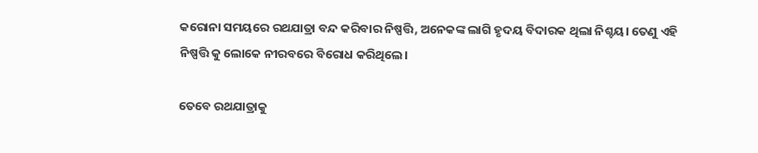କରୋନା ସମୟରେ ରଥଯାତ୍ରା ବନ୍ଦ କରିବାର ନିଷ୍ପତ୍ତି, ଅନେକଙ୍କ ଲାଗି ହୃଦୟ ବିଦାରକ ଥିଲା ନିଶ୍ଚୟ। ତେଣୁ ଏହି ନିଷ୍ପତ୍ତି କୁ ଲୋକେ ନୀରବରେ ବିରୋଧ କରିଥିଲେ।

ତେବେ ରଥଯାତ୍ରାକୁ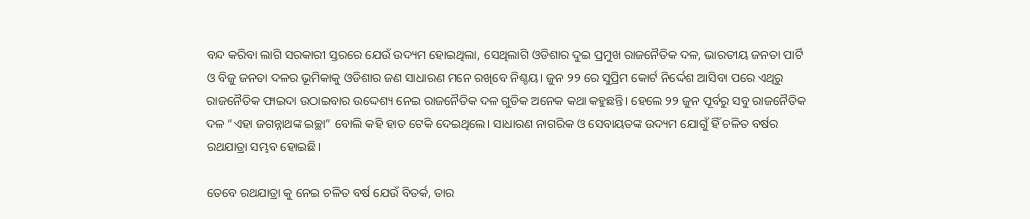ବନ୍ଦ କରିବା ଲାଗି ସରକାରୀ ସ୍ତରରେ ଯେଉଁ ଉଦ୍ୟମ ହୋଇଥିଲା, ସେଥିଲାଗି ଓଡିଶାର ଦୁଇ ପ୍ରମୁଖ ରାଜନୈତିକ ଦଳ, ଭାରତୀୟ ଜନତା ପାର୍ଟି ଓ ବିଜୁ ଜନତା ଦଳର ଭୂମିକାକୁ ଓଡିଶାର ଜଣ ସାଧାରଣ ମନେ ରଖିବେ ନିଶ୍ଚୟ। ଜୁନ ୨୨ ରେ ସୁପ୍ରିମ କୋର୍ଟ ନିର୍ଦ୍ଦେଶ ଆସିବା ପରେ ଏଥିରୁ ରାଜନୈତିକ ଫାଇଦା ଉଠାଇବାର ଉଦ୍ଦେଶ୍ୟ ନେଇ ରାଜନୈତିକ ଦଳ ଗୁଡିକ ଅନେକ କଥା କହୁଛନ୍ତି। ହେଲେ ୨୨ ଜୁନ ପୂର୍ବରୁ ସବୁ ରାଜନୈତିକ ଦଳ “ଏହା ଜଗନ୍ନାଥଙ୍କ ଇଚ୍ଛା” ବୋଲି କହି ହାତ ଟେକି ଦେଇଥିଲେ। ସାଧାରଣ ନାଗରିକ ଓ ସେବାୟତଙ୍କ ଉଦ୍ୟମ ଯୋଗୁଁ ହିଁ ଚଳିତ ବର୍ଷର ରଥଯାତ୍ରା ସମ୍ଭବ ହୋଇଛି।

ତେବେ ରଥଯାତ୍ରା କୁ ନେଇ ଚଳିତ ବର୍ଷ ଯେଉଁ ବିତର୍କ, ତାର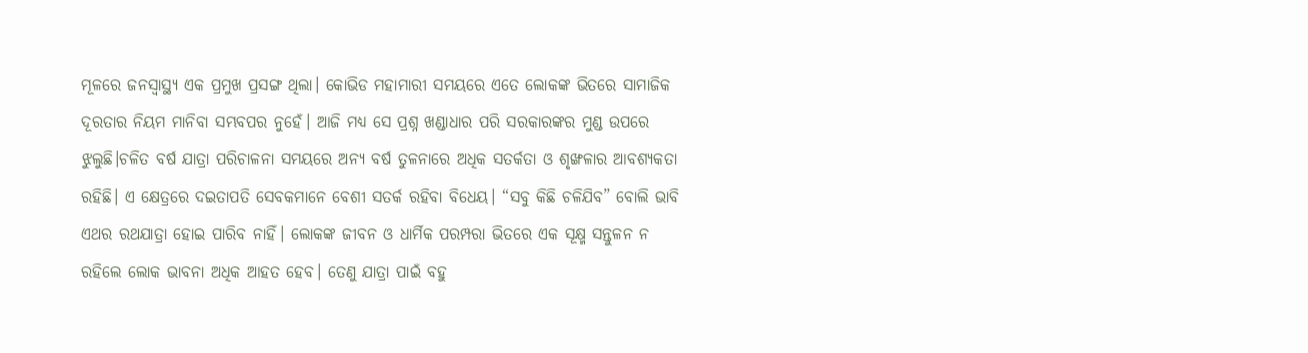ମୂଳରେ ଜନସ୍ୱାସ୍ଥ୍ୟ ଏକ ପ୍ରମୁଖ ପ୍ରସଙ୍ଗ ଥିଲା। କୋଭିଡ ମହାମାରୀ ସମୟରେ ଏତେ ଲୋକଙ୍କ ଭିତରେ ସାମାଜିକ ଦୂରତାର ନିୟମ ମାନିବା ସମ୍ଭବପର ନୁହେଁ। ଆଜି ମଧ୍ୟ ସେ ପ୍ରଶ୍ନ ଖଣ୍ଡାଧାର ପରି ସରକାରଙ୍କର ମୁଣ୍ଡ ଉପରେ ଝୁଲୁଛି।ଚଳିତ ବର୍ଷ ଯାତ୍ରା ପରିଚାଳନା ସମୟରେ ଅନ୍ୟ ବର୍ଷ ତୁଳନାରେ ଅଧିକ ସତର୍କତା ଓ ଶୃଙ୍ଖଳାର ଆବଶ୍ୟକତା ରହିଛି। ଏ କ୍ଷେତ୍ରରେ ଦଇତାପତି ସେବକମାନେ ବେଶୀ ସତର୍କ ରହିବା ବିଧେୟ। “ସବୁ କିଛି ଚଳିଯିବ” ବୋଲି ଭାବି ଏଥର ରଥଯାତ୍ରା ହୋଇ ପାରିବ ନାହିଁ। ଲୋକଙ୍କ ଜୀବନ ଓ ଧାର୍ମିକ ପରମ୍ପରା ଭିତରେ ଏକ ସୂକ୍ଷ୍ମ ସନ୍ତୁଳନ ନ ରହିଲେ ଲୋକ ଭାବନା ଅଧିକ ଆହତ ହେବ। ତେଣୁ ଯାତ୍ରା ପାଇଁ ବହୁ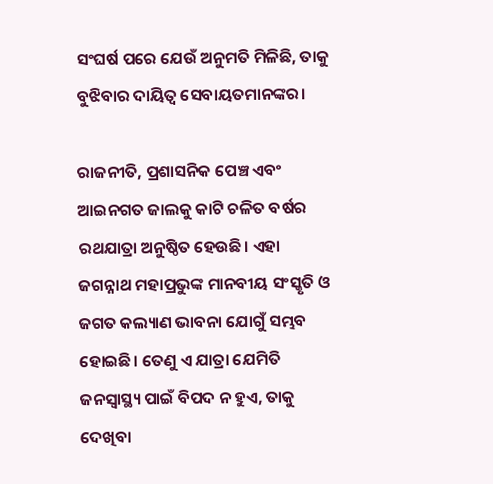ସଂଘର୍ଷ ପରେ ଯେଉଁ ଅନୁମତି ମିଳିଛି, ତାକୁ ବୁଝିବାର ଦାୟିତ୍ଵ ସେବାୟତମାନଙ୍କର।

ରାଜନୀତି, ପ୍ରଶାସନିକ ପେଞ୍ଚ ଏବଂ ଆଇନଗତ ଜାଲକୁ କାଟି ଚଳିତ ବର୍ଷର ରଥଯାତ୍ରା ଅନୁଷ୍ଠିତ ହେଉଛି। ଏହା ଜଗନ୍ନାଥ ମହାପ୍ରଭୁଙ୍କ ମାନବୀୟ ସଂସ୍କୃତି ଓ ଜଗତ କଲ୍ୟାଣ ଭାବନା ଯୋଗୁଁ ସମ୍ଭବ ହୋଇଛି। ତେଣୁ ଏ ଯାତ୍ରା ଯେମିତି ଜନସ୍ୱାସ୍ଥ୍ୟ ପାଇଁ ବିପଦ ନ ହୁଏ, ତାକୁ ଦେଖିବା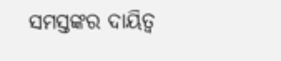ସମସ୍ତଙ୍କର ଦାୟିତ୍ଵ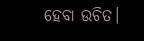ହେବା ଉଚିତ।